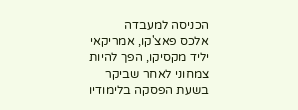הכניסה למעבדה
אלכס פאצ'קו, אמריקאי יליד מקסיקו, הפך להיות צמחוני לאחר שביקר בשעת הפסקה בלימודיו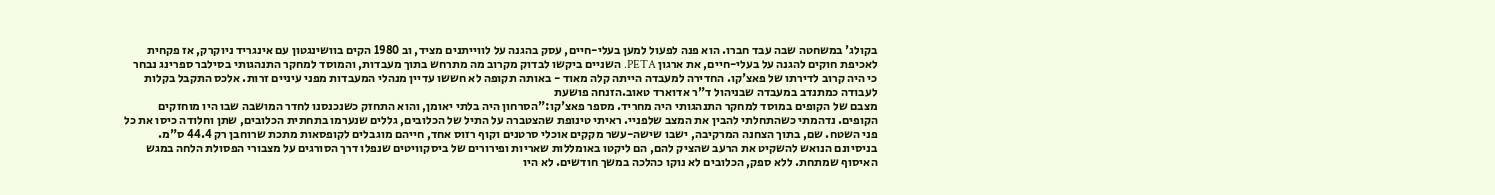בקולג' במשחטה שבה עבד חברו. הוא פנה לפעול למען בעלי-חיים, עסק בהגנה על לווייתנים מציד, וב 1980 הקים בוושינגטון עם אינגריד ניוקרק, אז פקחית לאכיפת חוקים להגנה על בעלי-חיים, את ארגון PETA. השניים ביקשו לבדוק מקרוב מה מתרחש בתוך מעבדות, והמוסד למחקר התנהגותי בסילבר ספרינג נבחר כי היה קרוב לדירתו של פאצ'קו. החדירה למעבדה הייתה קלה מאוד - באותה תקופה לא חששו עדיין מנהלי המעבדות מפני עיניים זרות. אלכס התקבל בקלות לעבודה כמתנדב במעבדה שבניהול ד"ר אדוארד טאוב.הזנחה פושעת
מצבם של הקופים במוסד למחקר התנהגותי היה מחריד. מספר פאצ'קו:"הסרחון היה בלתי יאומן, והוא התחזק כשנכנסנו לחדר המושבה שבו היו מוחזקים הקופים. נדהמתי כשהתחלתי להבין את המצב שלפניי. ראיתי טינופת שהצטברה על התיל של הכלובים, גללים שנערמו בתחתית הכלובים, שתן וחלודה כיסו את כל פני השטח. שם, בתוך הצחנה המרקיבה, ישבו שישה-עשר מקקים אוכלי סרטנים וקוף רזוס אחד, חייהם מוגבלים לקופסאות מתכת שרוחבן רק 44.4 ס"מ. בניסיונם הנואש להשקיט את הרעב שהציק להם, הם ליקטו באומללות שאריות ופירורים של ביסקוויטים שנפלו דרך הסורגים על מצבורי הפסולת הלחה במגש האיסוף שמתחת. ללא ספק, הכלובים לא נוקו כהלכה במשך חודשים. לא היו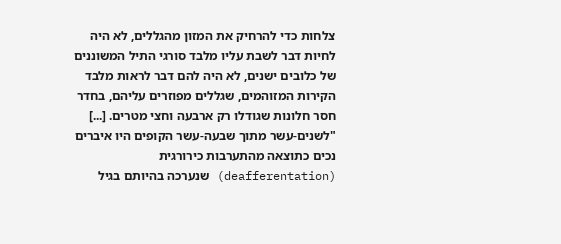צלחות כדי להרחיק את המזון מהגללים, לא היה לחיות דבר לשבת עליו מלבד סורגי התיל המשוננים של כלובים ישנים, לא היה להם דבר לראות מלבד הקירות המזוהמים, שגללים מפוזרים עליהם, בחדר חסר חלונות שגודלו רק ארבעה וחצי מטרים. [...]
"לשנים-עשר מתוך שבעה-עשר הקופים היו איברים נכים כתוצאה מהתערבות כירורגית (deafferentation) שנערכה בהיותם בגיל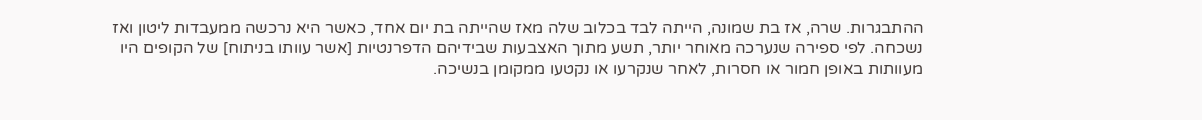ההתבגרות. שרה, אז בת שמונה, הייתה לבד בכלוב שלה מאז שהייתה בת יום אחד, כאשר היא נרכשה ממעבדות ליטון ואז נשכחה. לפי ספירה שנערכה מאוחר יותר, תשע מתוך האצבעות שבידיהם הדפרנטיות [אשר עוותו בניתוח] של הקופים היו מעוותות באופן חמור או חסרות, לאחר שנקרעו או נקטעו ממקומן בנשיכה.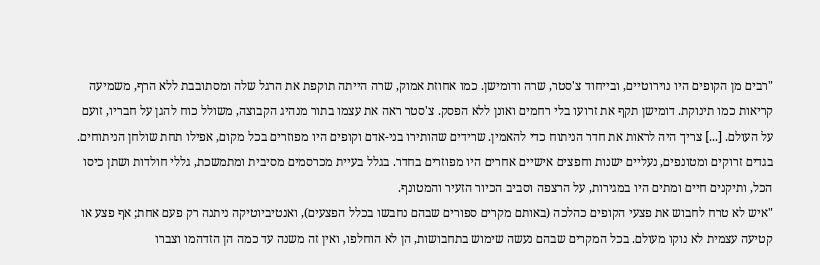"רבים מן הקופים היו נוירוטיים, ובייחוד צ'סטר, שרה ודומישן. כמו אחוזת אמוק, שרה הייתה תוקפת את הרגל שלה ומסתובבת ללא הרף, משמיעה קריאות כמו תינוקת. דומישן תקף את זרועו בלי רחמים ואונן ללא הפסק. צ'סטר ראה את עצמו בתור מנהיג הקבוצה, משולל כוח להגן על חבריו, זועם על העולם. [...] צריך היה לראות את חדר הניתוח כדי להאמין. שרידים שהותירו בני-אדם וקופים היו מפוזרים בכל מקום, אפילו תחת שולחן הניתוחים. בגדים זרוקים ומטונפים, נעליים ישנות וחפצים אישיים אחרים היו מפוזרים בחדר. בגלל בעיית מכרסמים מסיבית ומתמשכת, גללי חולדות ושתן כיסו הכל, ותיקנים חיים ומתים היו במגירות, על הרצפה וסביב הכיור הזעיר והמטונף.
"איש לא טרח לחבוש את פצעי הקופים כהלכה (באותם מקרים ספורים שבהם נחבשו בכלל הפצעים), ואנטיביוטיקה ניתנה רק פעם אחת; אף פצע או קטיעה עצמית לא נוקו מעולם. בכל המקרים שבהם נעשה שימוש בתחבושות, הן לא הוחלפו, ואין זה משנה עד כמה הן הזדהמו וצברו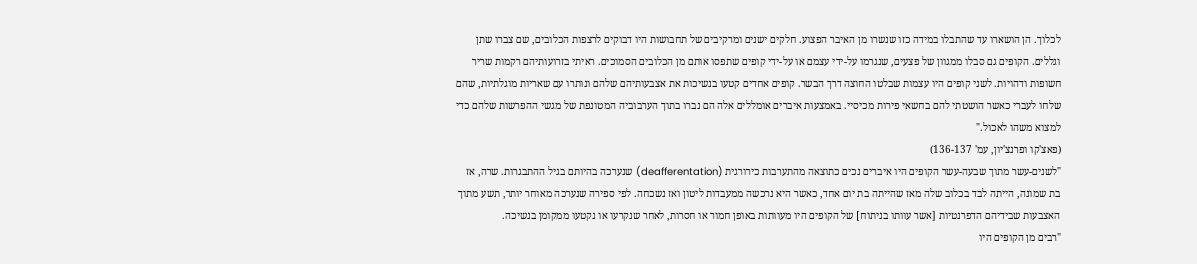לכלוך. הן הושארו עד שהתבלו במידה כזו שנשרו מן האיבר הפצוע. חלקים ישנים ומרקיבים של תחבושות היו דבוקים לרצפות הכלובים, שם צברו שתן וגללים. הקופים גם סבלו ממגוון של פצעים, שנגרמו על-ידי עצמם או על-ידי קופים שתפסו אותם מן הכלובים הסמוכים. ראיתי בזרועותיהם רקמות שריר חשופות ודהויות. לשני קופים היו עצמות שבלטו החוצה דרך הבשר. קופים אחדים קטעו בנשיכות את אצבעותיהם שלהם ונותרו עם שאריות מוגלתיות, שהם שלחו לעברי כאשר הושטתי להם בחשאי פירות מכיסיי. באמצעות איברים אומללים אלה הם נברו בתוך הערבוביה המטונפת של מגשי ההפרשות שלהם כדי למצוא משהו לאכול."
(פאצ'קו ופרנצ'יון, עמ' 136-137)
"לשנים-עשר מתוך שבעה-עשר הקופים היו איברים נכים כתוצאה מהתערבות כירורגית (deafferentation) שנערכה בהיותם בגיל ההתבגרות. שרה, אז בת שמונה, הייתה לבד בכלוב שלה מאז שהייתה בת יום אחד, כאשר היא נרכשה ממעבדות ליטון ואז נשכחה. לפי ספירה שנערכה מאוחר יותר, תשע מתוך האצבעות שבידיהם הדפרנטיות [אשר עוותו בניתוח] של הקופים היו מעוותות באופן חמור או חסרות, לאחר שנקרעו או נקטעו ממקומן בנשיכה.
"רבים מן הקופים היו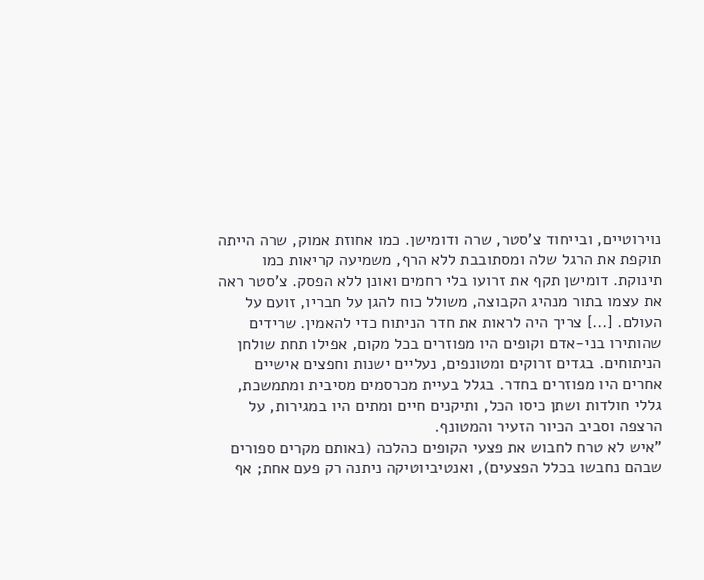נוירוטיים, ובייחוד צ'סטר, שרה ודומישן. כמו אחוזת אמוק, שרה הייתה תוקפת את הרגל שלה ומסתובבת ללא הרף, משמיעה קריאות כמו תינוקת. דומישן תקף את זרועו בלי רחמים ואונן ללא הפסק. צ'סטר ראה את עצמו בתור מנהיג הקבוצה, משולל כוח להגן על חבריו, זועם על העולם. [...] צריך היה לראות את חדר הניתוח כדי להאמין. שרידים שהותירו בני-אדם וקופים היו מפוזרים בכל מקום, אפילו תחת שולחן הניתוחים. בגדים זרוקים ומטונפים, נעליים ישנות וחפצים אישיים אחרים היו מפוזרים בחדר. בגלל בעיית מכרסמים מסיבית ומתמשכת, גללי חולדות ושתן כיסו הכל, ותיקנים חיים ומתים היו במגירות, על הרצפה וסביב הכיור הזעיר והמטונף.
"איש לא טרח לחבוש את פצעי הקופים כהלכה (באותם מקרים ספורים שבהם נחבשו בכלל הפצעים), ואנטיביוטיקה ניתנה רק פעם אחת; אף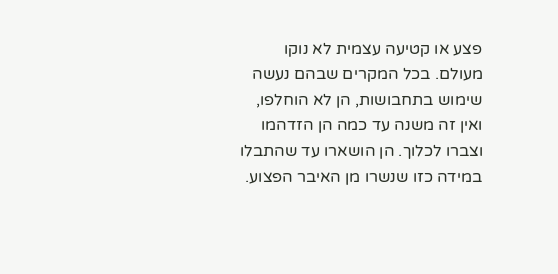פצע או קטיעה עצמית לא נוקו מעולם. בכל המקרים שבהם נעשה שימוש בתחבושות, הן לא הוחלפו, ואין זה משנה עד כמה הן הזדהמו וצברו לכלוך. הן הושארו עד שהתבלו במידה כזו שנשרו מן האיבר הפצוע.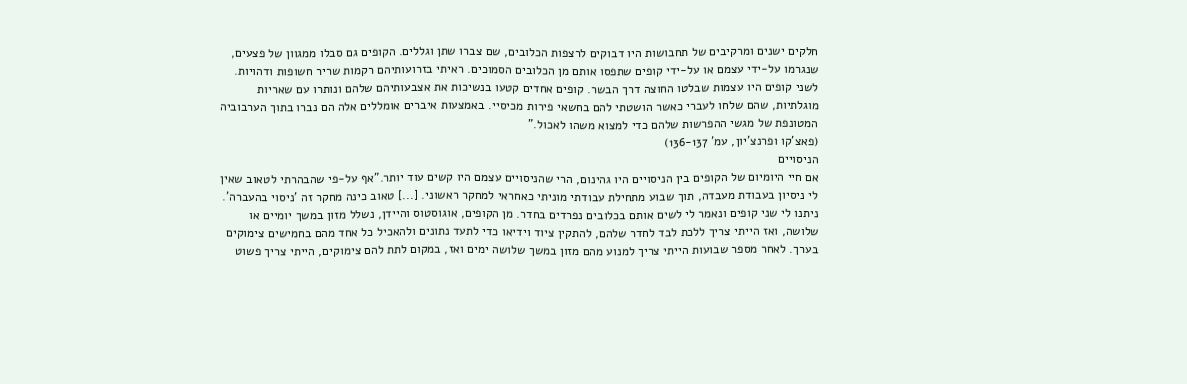חלקים ישנים ומרקיבים של תחבושות היו דבוקים לרצפות הכלובים, שם צברו שתן וגללים. הקופים גם סבלו ממגוון של פצעים, שנגרמו על-ידי עצמם או על-ידי קופים שתפסו אותם מן הכלובים הסמוכים. ראיתי בזרועותיהם רקמות שריר חשופות ודהויות. לשני קופים היו עצמות שבלטו החוצה דרך הבשר. קופים אחדים קטעו בנשיכות את אצבעותיהם שלהם ונותרו עם שאריות מוגלתיות, שהם שלחו לעברי כאשר הושטתי להם בחשאי פירות מכיסיי. באמצעות איברים אומללים אלה הם נברו בתוך הערבוביה המטונפת של מגשי ההפרשות שלהם כדי למצוא משהו לאכול."
(פאצ'קו ופרנצ'יון, עמ' 136-137)
הניסויים
אם חיי היומיום של הקופים בין הניסויים היו גהינום, הרי שהניסויים עצמם היו קשים עוד יותר."אף על-פי שהבהרתי לטאוב שאין לי ניסיון בעבודת מעבדה, תוך שבוע מתחילת עבודתי מוניתי כאחראי למחקר ראשוני. [...] טאוב כינה מחקר זה 'ניסוי בהעברה'. ניתנו לי שני קופים ונאמר לי לשים אותם בכלובים נפרדים בחדר. מן הקופים, אוגוסטוס והיידן, נשלל מזון במשך יומיים או שלושה, ואז הייתי צריך ללכת לבד לחדר שלהם, להתקין ציוד וידיאו כדי לתעד נתונים ולהאכיל כל אחד מהם בחמישים צימוקים בערך. לאחר מספר שבועות הייתי צריך למנוע מהם מזון במשך שלושה ימים ואז, במקום לתת להם צימוקים, הייתי צריך פשוט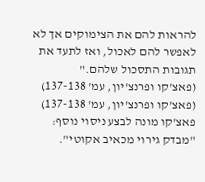להראות להם את הצימוקים אך לא לאפשר להם לאכול, ואז לתעד את תגובות התסכול שלהם."
(פאצ'קו ופרנצ'יון, עמ' 137-138)
(פאצ'קו ופרנצ'יון, עמ' 137-138)
פאצ'קו מונה לבצע ניסוי נוסף: "מבדק גירוי מכאיב אקוטי".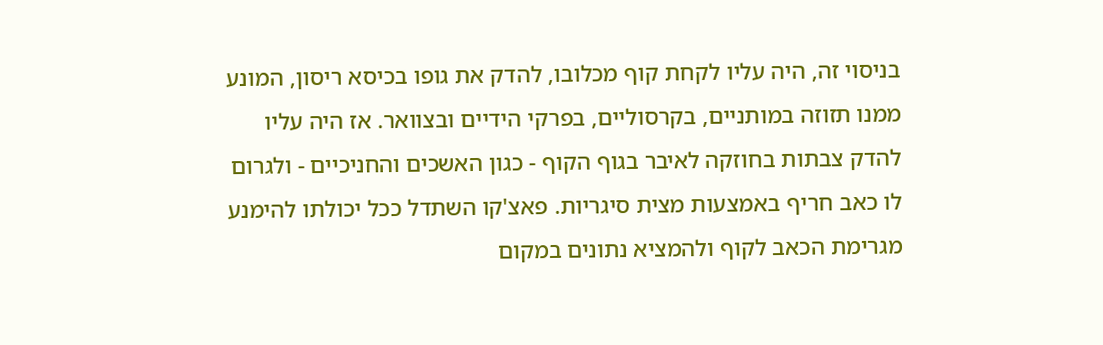בניסוי זה, היה עליו לקחת קוף מכלובו, להדק את גופו בכיסא ריסון, המונע ממנו תזוזה במותניים, בקרסוליים, בפרקי הידיים ובצוואר. אז היה עליו להדק צבתות בחוזקה לאיבר בגוף הקוף - כגון האשכים והחניכיים - ולגרום לו כאב חריף באמצעות מצית סיגריות. פאצ'קו השתדל ככל יכולתו להימנע מגרימת הכאב לקוף ולהמציא נתונים במקום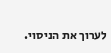לערוך את הניסוי.